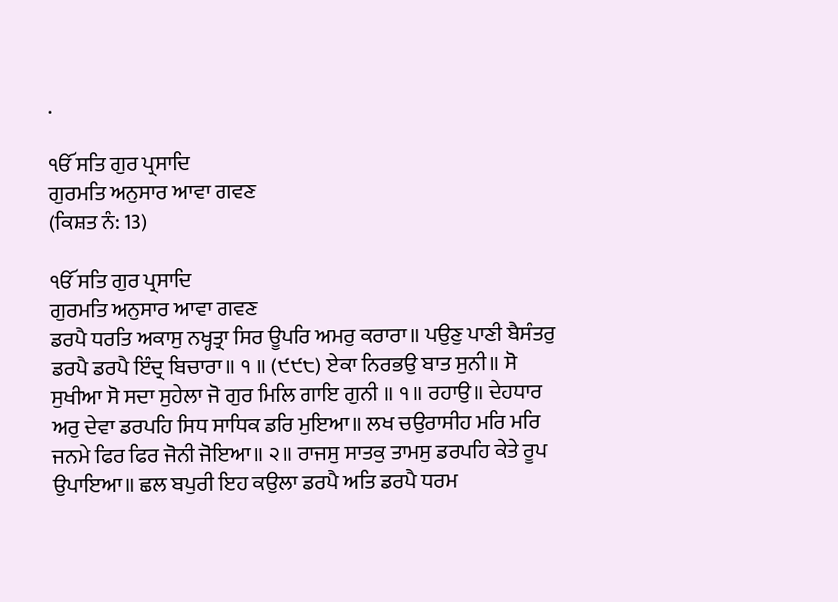.

ੴ ਸਤਿ ਗੁਰ ਪ੍ਰਸਾਦਿ
ਗੁਰਮਤਿ ਅਨੁਸਾਰ ਆਵਾ ਗਵਣ
(ਕਿਸ਼ਤ ਨੰ: 13)

ੴ ਸਤਿ ਗੁਰ ਪ੍ਰਸਾਦਿ
ਗੁਰਮਤਿ ਅਨੁਸਾਰ ਆਵਾ ਗਵਣ
ਡਰਪੈ ਧਰਤਿ ਅਕਾਸੁ ਨਖ੍ਹਤ੍ਰਾ ਸਿਰ ਊਪਰਿ ਅਮਰੁ ਕਰਾਰਾ॥ ਪਉਣੁ ਪਾਣੀ ਬੈਸੰਤਰੁ ਡਰਪੈ ਡਰਪੈ ਇੰਦ੍ਰ ਬਿਚਾਰਾ॥ ੧ ॥ (੯੯੮) ਏਕਾ ਨਿਰਭਉ ਬਾਤ ਸੁਨੀ॥ ਸੋ ਸੁਖੀਆ ਸੋ ਸਦਾ ਸੁਹੇਲਾ ਜੋ ਗੁਰ ਮਿਲਿ ਗਾਇ ਗੁਨੀ ॥ ੧॥ ਰਹਾਉ॥ ਦੇਹਧਾਰ ਅਰੁ ਦੇਵਾ ਡਰਪਹਿ ਸਿਧ ਸਾਧਿਕ ਡਰਿ ਮੁਇਆ॥ ਲਖ ਚਉਰਾਸੀਹ ਮਰਿ ਮਰਿ ਜਨਮੇ ਫਿਰ ਫਿਰ ਜੋਨੀ ਜੋਇਆ॥ ੨॥ ਰਾਜਸੁ ਸਾਤਕੁ ਤਾਮਸੁ ਡਰਪਹਿ ਕੇਤੇ ਰੂਪ ਉਪਾਇਆ॥ ਛਲ ਬਪੁਰੀ ਇਹ ਕਉਲਾ ਡਰਪੈ ਅਤਿ ਡਰਪੈ ਧਰਮ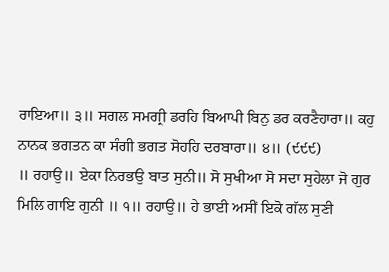ਰਾਇਆ॥ ੩॥ ਸਗਲ ਸਮਗ੍ਰੀ ਡਰਹਿ ਬਿਆਪੀ ਬਿਨੁ ਡਰ ਕਰਣੈਹਾਰਾ॥ ਕਹੁ ਨਾਨਕ ਭਗਤਨ ਕਾ ਸੰਗੀ ਭਗਤ ਸੋਹਹਿ ਦਰਬਾਰਾ॥ ੪॥ (੯੯੯)
॥ ਰਹਾਉ॥ ਏਕਾ ਨਿਰਭਉ ਬਾਤ ਸੁਨੀ॥ ਸੋ ਸੁਖੀਆ ਸੋ ਸਦਾ ਸੁਹੇਲਾ ਜੋ ਗੁਰ ਮਿਲਿ ਗਾਇ ਗੁਨੀ ॥ ੧॥ ਰਹਾਉ॥ ਹੇ ਭਾਈ ਅਸੀਂ ਇਕੋ ਗੱਲ ਸੁਣੀ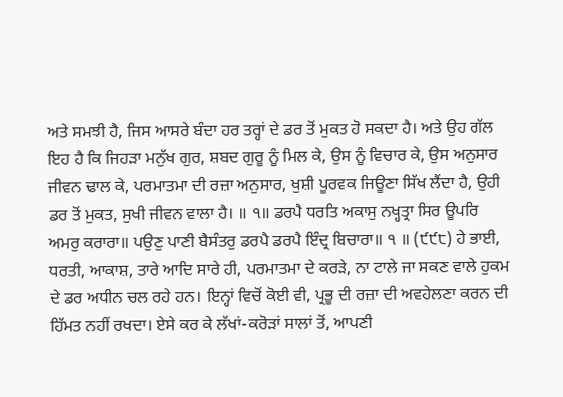ਅਤੇ ਸਮਝੀ ਹੈ, ਜਿਸ ਆਸਰੇ ਬੰਦਾ ਹਰ ਤਰ੍ਹਾਂ ਦੇ ਡਰ ਤੋਂ ਮੁਕਤ ਹੋ ਸਕਦਾ ਹੈ। ਅਤੇ ਉਹ ਗੱਲ ਇਹ ਹੈ ਕਿ ਜਿਹੜਾ ਮਨੁੱਖ ਗੁਰ, ਸ਼ਬਦ ਗੁਰੂ ਨੂੰ ਮਿਲ ਕੇ, ਉਸ ਨੂੰ ਵਿਚਾਰ ਕੇ, ਉਸ ਅਨੁਸਾਰ ਜੀਵਨ ਢਾਲ ਕੇ, ਪਰਮਾਤਮਾ ਦੀ ਰਜ਼ਾ ਅਨੁਸਾਰ, ਖੁਸ਼ੀ ਪੂਰਵਕ ਜਿਊਣਾ ਸਿੱਖ ਲੈਂਦਾ ਹੈ, ਉਹੀ ਡਰ ਤੋਂ ਮੁਕਤ, ਸੁਖੀ ਜੀਵਨ ਵਾਲਾ ਹੈ। ॥ ੧॥ ਡਰਪੈ ਧਰਤਿ ਅਕਾਸੁ ਨਖ੍ਹਤ੍ਰਾ ਸਿਰ ਊਪਰਿ ਅਮਰੁ ਕਰਾਰਾ॥ ਪਉਣੁ ਪਾਣੀ ਬੈਸੰਤਰੁ ਡਰਪੈ ਡਰਪੈ ਇੰਦ੍ਰ ਬਿਚਾਰਾ॥ ੧ ॥ (੯੯੮) ਹੇ ਭਾਈ, ਧਰਤੀ, ਆਕਾਸ਼, ਤਾਰੇ ਆਦਿ ਸਾਰੇ ਹੀ, ਪਰਮਾਤਮਾ ਦੇ ਕਰੜੇ, ਨਾ ਟਾਲੇ ਜਾ ਸਕਣ ਵਾਲੇ ਹੁਕਮ ਦੇ ਡਰ ਅਧੀਨ ਚਲ ਰਹੇ ਹਨ। ਇਨ੍ਹਾਂ ਵਿਚੋਂ ਕੋਈ ਵੀ, ਪ੍ਰਭੂ ਦੀ ਰਜ਼ਾ ਦੀ ਅਵਹੇਲਣਾ ਕਰਨ ਦੀ ਹਿੱਮਤ ਨਹੀਂ ਰਖਦਾ। ਏਸੇ ਕਰ ਕੇ ਲੱਖਾਂ-ਕਰੋੜਾਂ ਸਾਲਾਂ ਤੋਂ, ਆਪਣੀ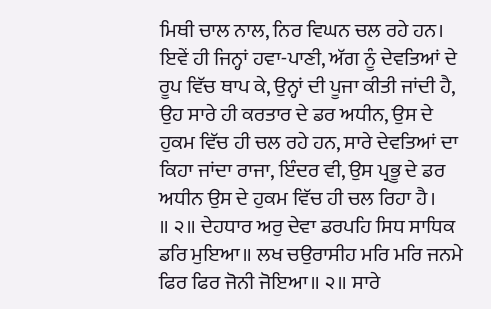ਮਿਥੀ ਚਾਲ ਨਾਲ, ਨਿਰ ਵਿਘਨ ਚਲ ਰਹੇ ਹਨ। ਇਵੇਂ ਹੀ ਜਿਨ੍ਹਾਂ ਹਵਾ-ਪਾਣੀ, ਅੱਗ ਨੂੰ ਦੇਵਤਿਆਂ ਦੇ ਰੂਪ ਵਿੱਚ ਥਾਪ ਕੇ, ਉਨ੍ਹਾਂ ਦੀ ਪੂਜਾ ਕੀਤੀ ਜਾਂਦੀ ਹੈ, ਉਹ ਸਾਰੇ ਹੀ ਕਰਤਾਰ ਦੇ ਡਰ ਅਧੀਨ, ਉਸ ਦੇ ਹੁਕਮ ਵਿੱਚ ਹੀ ਚਲ ਰਹੇ ਹਨ, ਸਾਰੇ ਦੇਵਤਿਆਂ ਦਾ ਕਿਹਾ ਜਾਂਦਾ ਰਾਜਾ, ਇੰਦਰ ਵੀ, ਉਸ ਪ੍ਰਭੂ ਦੇ ਡਰ ਅਧੀਨ ਉਸ ਦੇ ਹੁਕਮ ਵਿੱਚ ਹੀ ਚਲ ਰਿਹਾ ਹੈ।
॥ ੨॥ ਦੇਹਧਾਰ ਅਰੁ ਦੇਵਾ ਡਰਪਹਿ ਸਿਧ ਸਾਧਿਕ ਡਰਿ ਮੁਇਆ॥ ਲਖ ਚਉਰਾਸੀਹ ਮਰਿ ਮਰਿ ਜਨਮੇ ਫਿਰ ਫਿਰ ਜੋਨੀ ਜੋਇਆ॥ ੨॥ ਸਾਰੇ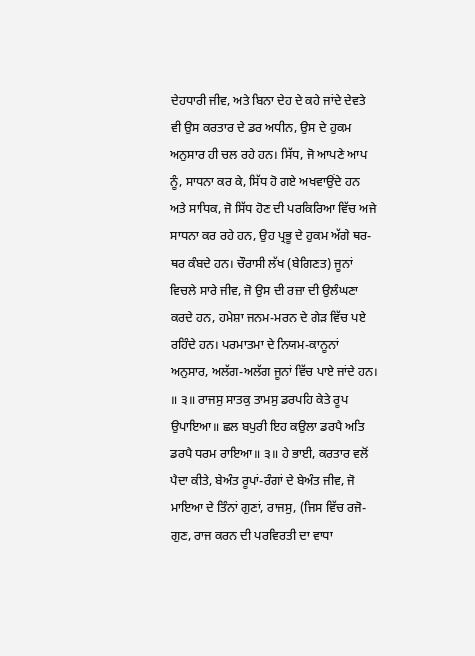ਦੇਹਧਾਰੀ ਜੀਵ, ਅਤੇ ਬਿਨਾ ਦੇਹ ਦੇ ਕਹੇ ਜਾਂਦੇ ਦੇਵਤੇ ਵੀ ਉਸ ਕਰਤਾਰ ਦੇ ਡਰ ਅਧੀਨ, ਉਸ ਦੇ ਹੁਕਮ ਅਨੁਸਾਰ ਹੀ ਚਲ ਰਹੇ ਹਨ। ਸਿੱਧ, ਜੋ ਆਪਣੇ ਆਪ ਨੂੰ, ਸਾਧਨਾ ਕਰ ਕੇ, ਸਿੱਧ ਹੋ ਗਏ ਅਖਵਾਉਂਦੇ ਹਨ ਅਤੇ ਸਾਧਿਕ, ਜੋ ਸਿੱਧ ਹੋਣ ਦੀ ਪਰਕਿਰਿਆ ਵਿੱਚ ਅਜੇ ਸਾਧਨਾ ਕਰ ਰਹੇ ਹਨ, ਉਹ ਪ੍ਰਭੂ ਦੇ ਹੁਕਮ ਅੱਗੇ ਥਰ-ਥਰ ਕੰਬਦੇ ਹਨ। ਚੌਰਾਸੀ ਲੱਖ (ਬੇਗਿਣਤ) ਜੂਨਾਂ ਵਿਚਲੇ ਸਾਰੇ ਜੀਵ, ਜੋ ਉਸ ਦੀ ਰਜ਼ਾ ਦੀ ਉਲੰਘਣਾ ਕਰਦੇ ਹਨ, ਹਮੇਸ਼ਾ ਜਨਮ-ਮਰਨ ਦੇ ਗੇੜ ਵਿੱਚ ਪਏ ਰਹਿੰਦੇ ਹਨ। ਪਰਮਾਤਮਾ ਦੇ ਨਿਯਮ-ਕਾਨੂਨਾਂ ਅਨੁਸਾਰ, ਅਲੱਗ-ਅਲੱਗ ਜੂਨਾਂ ਵਿੱਚ ਪਾਏ ਜਾਂਦੇ ਹਨ।
॥ ੩॥ ਰਾਜਸੁ ਸਾਤਕੁ ਤਾਮਸੁ ਡਰਪਹਿ ਕੇਤੇ ਰੂਪ ਉਪਾਇਆ॥ ਛਲ ਬਪੁਰੀ ਇਹ ਕਉਲਾ ਡਰਪੈ ਅਤਿ ਡਰਪੈ ਧਰਮ ਰਾਇਆ॥ ੩॥ ਹੇ ਭਾਈ, ਕਰਤਾਰ ਵਲੋਂ ਪੈਦਾ ਕੀਤੇ, ਬੇਅੰਤ ਰੂਪਾਂ-ਰੰਗਾਂ ਦੇ ਬੇਅੰਤ ਜੀਵ, ਜੋ ਮਾਇਆ ਦੇ ਤਿੰਨਾਂ ਗੁਣਾਂ, ਰਾਜਸੁ, (ਜਿਸ ਵਿੱਚ ਰਜੋ-ਗੁਣ, ਰਾਜ ਕਰਨ ਦੀ ਪਰਵਿਰਤੀ ਦਾ ਵਾਧਾ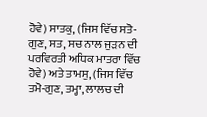ਹੋਵੇ) ਸਾਤਕੁ, (ਜਿਸ ਵਿੱਚ ਸਤੋ-ਗੁਣ, ਸਤ, ਸਚ ਨਾਲ ਜੁੜਨ ਦੀ ਪਰਵਿਰਤੀ ਅਧਿਕ ਮਾਤਰਾ ਵਿੱਚ ਹੋਵੇ) ਅਤੇ ਤਾਮਸੁ, (ਜਿਸ ਵਿੱਚ ਤਮੋ-ਗੁਣ, ਤਮ੍ਹਾ, ਲਾਲਚ ਦੀ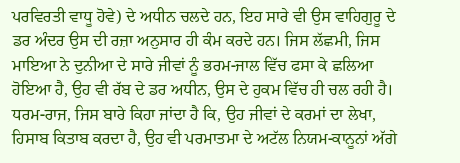ਪਰਵਿਰਤੀ ਵਾਧੂ ਹੋਵੇ) ਦੇ ਅਧੀਨ ਚਲਦੇ ਹਨ, ਇਹ ਸਾਰੇ ਵੀ ਉਸ ਵਾਹਿਗੁਰੂ ਦੇ ਡਰ ਅੰਦਰ ਉਸ ਦੀ ਰਜ਼ਾ ਅਨੁਸਾਰ ਹੀ ਕੰਮ ਕਰਦੇ ਹਨ। ਜਿਸ ਲੱਛਮੀ, ਜਿਸ ਮਾਇਆ ਨੇ ਦੁਨੀਆ ਦੇ ਸਾਰੇ ਜੀਵਾਂ ਨੂੰ ਭਰਮ-ਜਾਲ ਵਿੱਚ ਫਸਾ ਕੇ ਛਲਿਆ ਹੋਇਆ ਹੈ, ਉਹ ਵੀ ਰੱਬ ਦੇ ਡਰ ਅਧੀਨ, ਉਸ ਦੇ ਹੁਕਮ ਵਿੱਚ ਹੀ ਚਲ ਰਹੀ ਹੈ। ਧਰਮ-ਰਾਜ, ਜਿਸ ਬਾਰੇ ਕਿਹਾ ਜਾਂਦਾ ਹੈ ਕਿ, ਉਹ ਜੀਵਾਂ ਦੇ ਕਰਮਾਂ ਦਾ ਲੇਖਾ, ਹਿਸਾਬ ਕਿਤਾਬ ਕਰਦਾ ਹੈ, ਉਹ ਵੀ ਪਰਮਾਤਮਾ ਦੇ ਅਟੱਲ ਨਿਯਮ-ਕਾਨੂਨਾਂ ਅੱਗੇ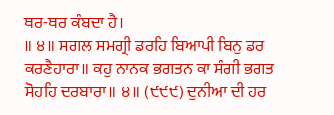ਥਰ-ਥਰ ਕੰਬਦਾ ਹੈ।
॥ ੪॥ ਸਗਲ ਸਮਗ੍ਰੀ ਡਰਹਿ ਬਿਆਪੀ ਬਿਨੁ ਡਰ ਕਰਣੈਹਾਰਾ॥ ਕਹੁ ਨਾਨਕ ਭਗਤਨ ਕਾ ਸੰਗੀ ਭਗਤ ਸੋਹਹਿ ਦਰਬਾਰਾ॥ ੪॥ (੯੯੯) ਦੁਨੀਆ ਦੀ ਹਰ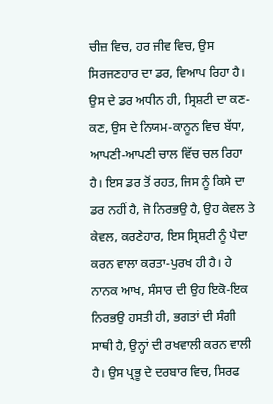ਚੀਜ਼ ਵਿਚ, ਹਰ ਜੀਵ ਵਿਚ, ਉਸ ਸਿਰਜਣਹਾਰ ਦਾ ਡਰ, ਵਿਆਪ ਰਿਹਾ ਹੈ। ਉਸ ਦੇ ਡਰ ਅਧੀਨ ਹੀ, ਸ੍ਰਿਸ਼ਟੀ ਦਾ ਕਣ-ਕਣ, ਉਸ ਦੇ ਨਿਯਮ-ਕਾਨੂਨ ਵਿਚ ਬੱਧਾ, ਆਪਣੀ-ਆਪਣੀ ਚਾਲ ਵਿੱਚ ਚਲ ਰਿਹਾ ਹੈ। ਇਸ ਡਰ ਤੋਂ ਰਹਤ, ਜਿਸ ਨੂੰ ਕਿਸੇ ਦਾ ਡਰ ਨਹੀਂ ਹੈ, ਜੋ ਨਿਰਭਉ ਹੈ, ਉਹ ਕੇਵਲ ਤੇ ਕੇਵਲ, ਕਰਣੇਹਾਰ, ਇਸ ਸ੍ਰਿਸ਼ਟੀ ਨੂੰ ਪੈਦਾ ਕਰਨ ਵਾਲਾ ਕਰਤਾ-ਪੁਰਖ ਹੀ ਹੈ। ਹੇ ਨਾਨਕ ਆਖ, ਸੰਸਾਰ ਦੀ ਉਹ ਇਕੋ-ਇਕ ਨਿਰਭਉ ਹਸਤੀ ਹੀ, ਭਗਤਾਂ ਦੀ ਸੰਗੀ ਸਾਥੀ ਹੈ, ਉਨ੍ਹਾਂ ਦੀ ਰਖਵਾਲੀ ਕਰਨ ਵਾਲੀ ਹੈ। ਉਸ ਪ੍ਰਭੂ ਦੇ ਦਰਬਾਰ ਵਿਚ, ਸਿਰਫ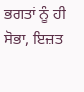ਭਗਤਾਂ ਨੂੰ ਹੀ ਸੋਭਾ, ਇਜ਼ਤ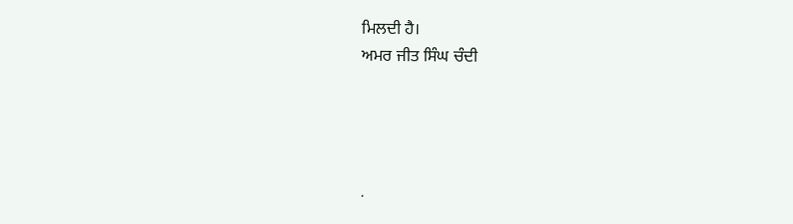ਮਿਲਦੀ ਹੈ।
ਅਮਰ ਜੀਤ ਸਿੰਘ ਚੰਦੀ




.